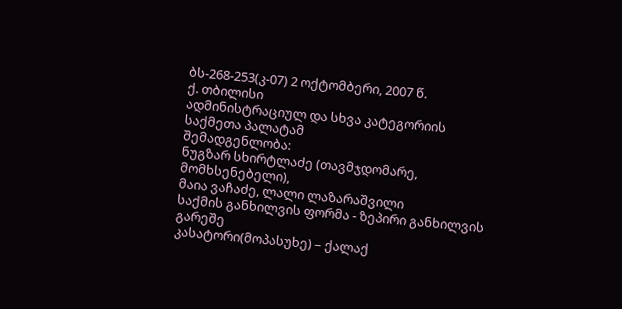ბს-268-253(კ-07) 2 ოქტომბერი, 2007 წ.
ქ. თბილისი
ადმინისტრაციულ და სხვა კატეგორიის საქმეთა პალატამ
შემადგენლობა:
ნუგზარ სხირტლაძე (თავმჯდომარე, მომხსენებელი),
მაია ვაჩაძე, ლალი ლაზარაშვილი
საქმის განხილვის ფორმა - ზეპირი განხილვის გარეშე
კასატორი(მოპასუხე) – ქალაქ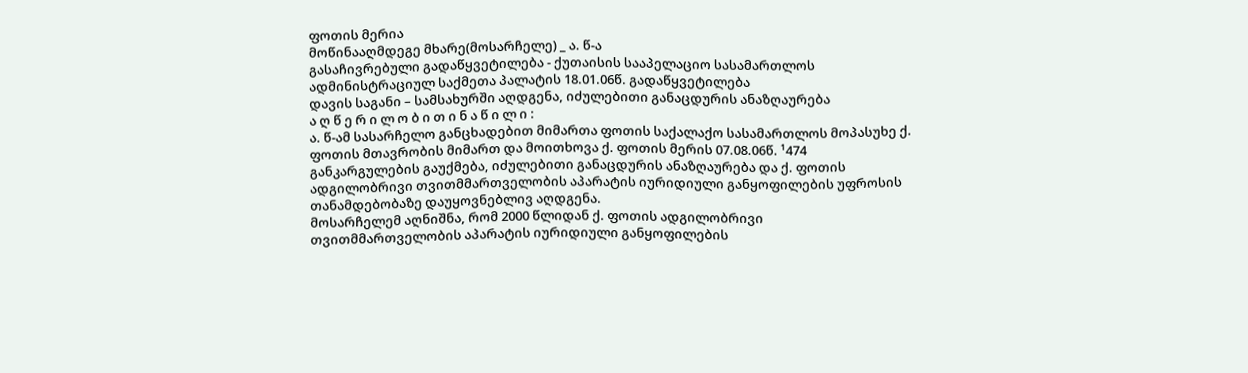ფოთის მერია
მოწინააღმდეგე მხარე(მოსარჩელე) _ ა. წ-ა
გასაჩივრებული გადაწყვეტილება - ქუთაისის სააპელაციო სასამართლოს ადმინისტრაციულ საქმეთა პალატის 18.01.06წ. გადაწყვეტილება
დავის საგანი – სამსახურში აღდგენა, იძულებითი განაცდურის ანაზღაურება
ა ღ წ ე რ ი ლ ო ბ ი თ ი ნ ა წ ი ლ ი :
ა. წ-ამ სასარჩელო განცხადებით მიმართა ფოთის საქალაქო სასამართლოს მოპასუხე ქ. ფოთის მთავრობის მიმართ და მოითხოვა ქ. ფოთის მერის 07.08.06წ. ¹474 განკარგულების გაუქმება, იძულებითი განაცდურის ანაზღაურება და ქ. ფოთის ადგილობრივი თვითმმართველობის აპარატის იურიდიული განყოფილების უფროსის თანამდებობაზე დაუყოვნებლივ აღდგენა.
მოსარჩელემ აღნიშნა, რომ 2000 წლიდან ქ. ფოთის ადგილობრივი თვითმმართველობის აპარატის იურიდიული განყოფილების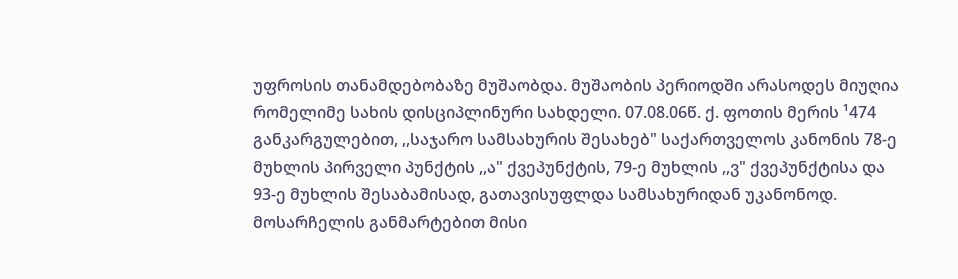უფროსის თანამდებობაზე მუშაობდა. მუშაობის პერიოდში არასოდეს მიუღია რომელიმე სახის დისციპლინური სახდელი. 07.08.06წ. ქ. ფოთის მერის ¹474 განკარგულებით, ,,საჯარო სამსახურის შესახებ" საქართველოს კანონის 78-ე მუხლის პირველი პუნქტის ,,ა" ქვეპუნქტის, 79-ე მუხლის ,,ვ" ქვეპუნქტისა და 93-ე მუხლის შესაბამისად, გათავისუფლდა სამსახურიდან უკანონოდ.
მოსარჩელის განმარტებით მისი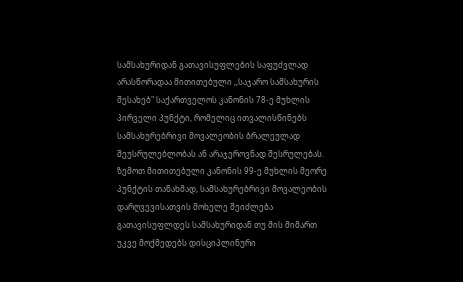სამსახურიდან გათავისუფლების საფუძვლად არასწორადაა მითითებული ,,საჯარო სამსახურის შესახებ" საქართველოს კანონის 78-ე მუხლის პირველი პუნქტი, რომელიც ითვალისწინებს სამსახურებრივი მოვალეობის ბრალეულად შეუსრულებლობას ან არაჯეროვნად შესრულებას. ზემოთ მითითებული კანონის 99-ე მუხლის მეორე პუნქტის თანახმად, სამსახურებრივი მოვალეობის დარღვევისათვის მოხელე შეიძლება გათავისუფლდეს სამსახურიდან თუ მის მიმართ უკვე მოქმედებს დისციპლინური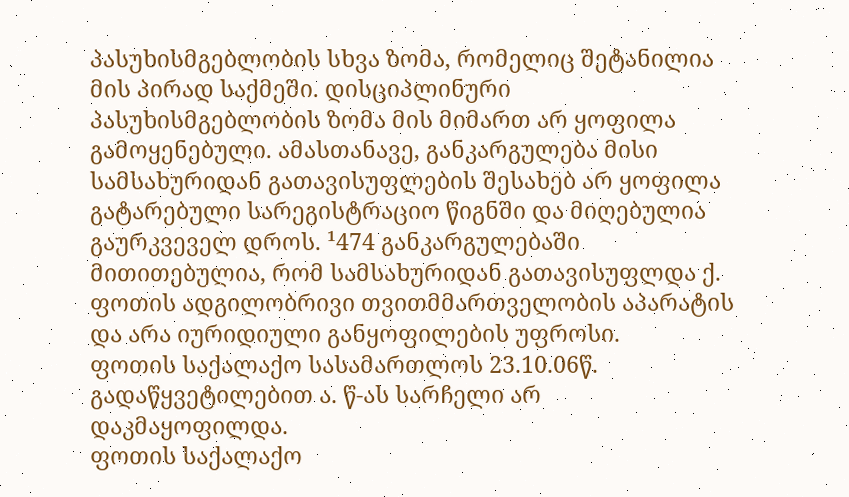პასუხისმგებლობის სხვა ზომა, რომელიც შეტანილია მის პირად საქმეში. დისციპლინური პასუხისმგებლობის ზომა მის მიმართ არ ყოფილა გამოყენებული. ამასთანავე, განკარგულება მისი სამსახურიდან გათავისუფლების შესახებ არ ყოფილა გატარებული სარეგისტრაციო წიგნში და მიღებულია გაურკვეველ დროს. ¹474 განკარგულებაში მითითებულია, რომ სამსახურიდან გათავისუფლდა ქ. ფოთის ადგილობრივი თვითმმართველობის აპარატის და არა იურიდიული განყოფილების უფროსი.
ფოთის საქალაქო სასამართლოს 23.10.06წ. გადაწყვეტილებით ა. წ-ას სარჩელი არ დაკმაყოფილდა.
ფოთის საქალაქო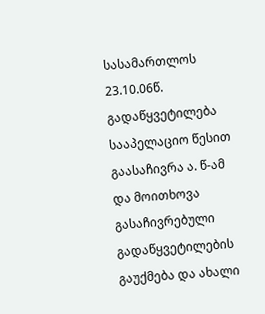სასამართლოს 23.10.06წ. გადაწყვეტილება სააპელაციო წესით გაასაჩივრა ა. წ-ამ და მოითხოვა გასაჩივრებული გადაწყვეტილების გაუქმება და ახალი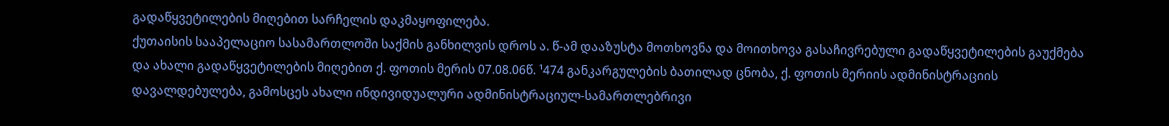გადაწყვეტილების მიღებით სარჩელის დაკმაყოფილება.
ქუთაისის სააპელაციო სასამართლოში საქმის განხილვის დროს ა. წ-ამ დააზუსტა მოთხოვნა და მოითხოვა გასაჩივრებული გადაწყვეტილების გაუქმება და ახალი გადაწყვეტილების მიღებით ქ. ფოთის მერის 07.08.06წ. ¹474 განკარგულების ბათილად ცნობა, ქ. ფოთის მერიის ადმინისტრაციის დავალდებულება, გამოსცეს ახალი ინდივიდუალური ადმინისტრაციულ-სამართლებრივი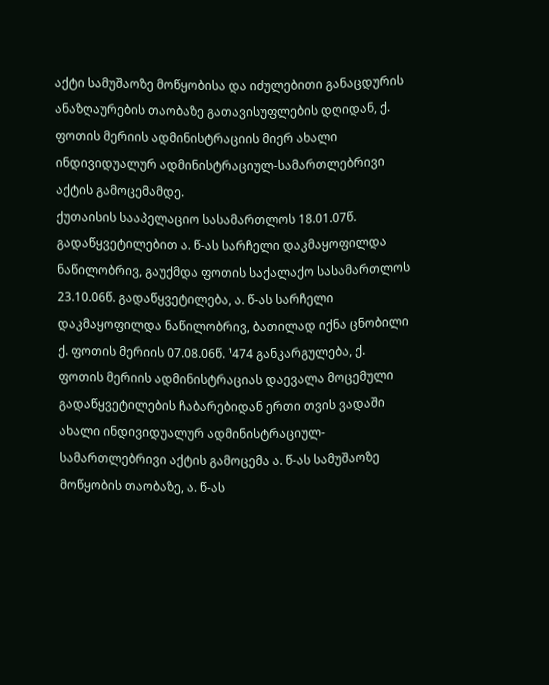აქტი სამუშაოზე მოწყობისა და იძულებითი განაცდურის ანაზღაურების თაობაზე გათავისუფლების დღიდან, ქ. ფოთის მერიის ადმინისტრაციის მიერ ახალი ინდივიდუალურ ადმინისტრაციულ-სამართლებრივი აქტის გამოცემამდე.
ქუთაისის სააპელაციო სასამართლოს 18.01.07წ. გადაწყვეტილებით ა. წ-ას სარჩელი დაკმაყოფილდა ნაწილობრივ, გაუქმდა ფოთის საქალაქო სასამართლოს 23.10.06წ. გადაწყვეტილება, ა. წ-ას სარჩელი დაკმაყოფილდა ნაწილობრივ, ბათილად იქნა ცნობილი ქ. ფოთის მერიის 07.08.06წ. ¹474 განკარგულება, ქ. ფოთის მერიის ადმინისტრაციას დაევალა მოცემული გადაწყვეტილების ჩაბარებიდან ერთი თვის ვადაში ახალი ინდივიდუალურ ადმინისტრაციულ-სამართლებრივი აქტის გამოცემა ა. წ-ას სამუშაოზე მოწყობის თაობაზე, ა. წ-ას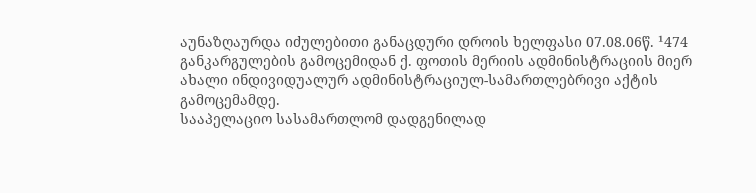აუნაზღაურდა იძულებითი განაცდური დროის ხელფასი 07.08.06წ. ¹474 განკარგულების გამოცემიდან ქ. ფოთის მერიის ადმინისტრაციის მიერ ახალი ინდივიდუალურ ადმინისტრაციულ-სამართლებრივი აქტის გამოცემამდე.
სააპელაციო სასამართლომ დადგენილად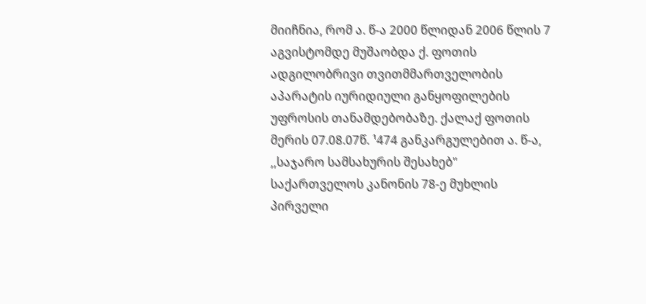მიიჩნია, რომ ა. წ-ა 2000 წლიდან 2006 წლის 7 აგვისტომდე მუშაობდა ქ. ფოთის ადგილობრივი თვითმმართველობის აპარატის იურიდიული განყოფილების უფროსის თანამდებობაზე. ქალაქ ფოთის მერის 07.08.07წ. ¹474 განკარგულებით ა. წ-ა, ,,საჯარო სამსახურის შესახებ" საქართველოს კანონის 78-ე მუხლის პირველი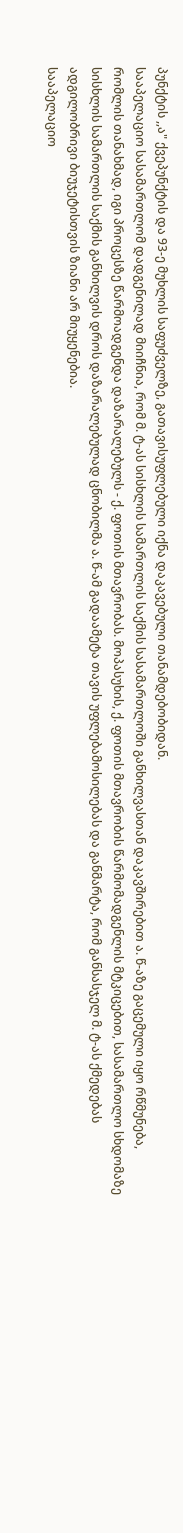პუნქტის ,,ა" ქვეპუნქტის და 93-ე მუხლის საფუძველზე, გათავისუფლებული იქნა დაკავებული თანამდებობიდან.
სააპელაციო სასამართლომ დადგენილად მიიჩნია, რომ მ. ტ-ას სისხლის სამართლის საქმის სასამართლოში განხილვასთან დაკავშირებით ა. წ-აზე გაცემული იყო რწმუნება, რომლის თანახმად, იგი პროცესზე წარმოადგენდა დაზარალებულს - ქ. ფოთის მთავრობას. მოპასუხის, ქ. ფოთის მთავრობის წარმომადგენლის მტკიცებით, სასამართლო სხდომაზე სისხლის სამართლის საქმის განხილვის დროს დაზარალებულად ცნობილმა ა. წ-ამ გადაამეტა თავის უფლებამოსილებას და განმარტა, რომ განსასჯელ მ. ტ-ას ქმედებას ადგილობრივი ბიუჯეტისთვის ზიანი არ მიუყენებია.
სააპელაციო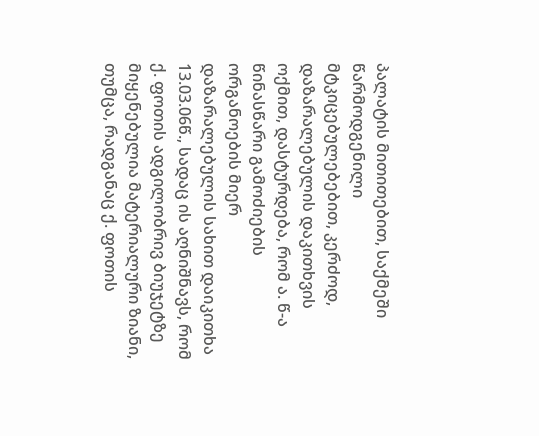პალატის მითითებით, საქმეში წარმოდგენილი მტკიცებულებებით, კერძოდ, დაზარალებულის დაკითხვის ოქმით, დასტურდება, რომ ა. წ-ა წინასწარი გამოძიების ორგანოების მიერ დაზარალებულის სახით დაიკითხა 13.03.06წ., სადაც ის აღნიშნავს, რომ ქ. ფოთის ადგილობრივ ბიუჯეტზე მიყენებულია მატერიალური ზიანი, თუმცა, რადგანაც ქ. ფოთის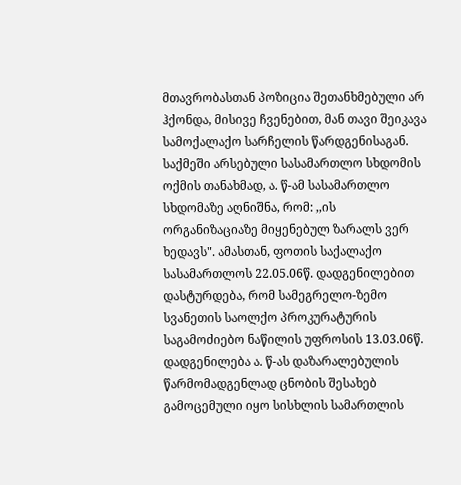მთავრობასთან პოზიცია შეთანხმებული არ ჰქონდა, მისივე ჩვენებით, მან თავი შეიკავა სამოქალაქო სარჩელის წარდგენისაგან. საქმეში არსებული სასამართლო სხდომის ოქმის თანახმად, ა. წ-ამ სასამართლო სხდომაზე აღნიშნა, რომ: ,,ის ორგანიზაციაზე მიყენებულ ზარალს ვერ ხედავს". ამასთან, ფოთის საქალაქო სასამართლოს 22.05.06წ. დადგენილებით დასტურდება, რომ სამეგრელო-ზემო სვანეთის საოლქო პროკურატურის საგამოძიებო ნაწილის უფროსის 13.03.06წ. დადგენილება ა. წ-ას დაზარალებულის წარმომადგენლად ცნობის შესახებ გამოცემული იყო სისხლის სამართლის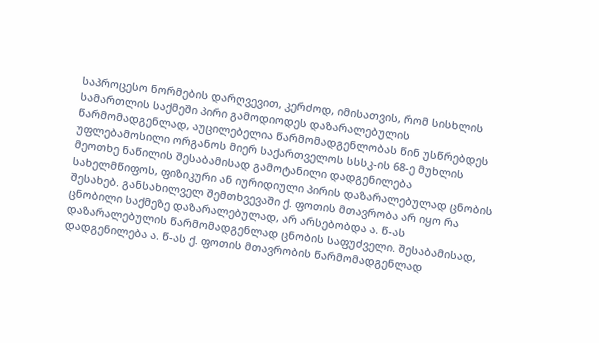საპროცესო ნორმების დარღვევით, კერძოდ, იმისათვის, რომ სისხლის სამართლის საქმეში პირი გამოდიოდეს დაზარალებულის წარმომადგენლად, აუცილებელია წარმომადგენლობას წინ უსწრებდეს უფლებამოსილი ორგანოს მიერ საქართველოს სსსკ-ის 68-ე მუხლის მეოთხე ნაწილის შესაბამისად გამოტანილი დადგენილება სახელმწიფოს, ფიზიკური ან იურიდიული პირის დაზარალებულად ცნობის შესახებ. განსახილველ შემთხვევაში ქ. ფოთის მთავრობა არ იყო რა ცნობილი საქმეზე დაზარალებულად, არ არსებობდა ა. წ-ას დაზარალებულის წარმომადგენლად ცნობის საფუძველი. შესაბამისად, დადგენილება ა. წ-ას ქ. ფოთის მთავრობის წარმომადგენლად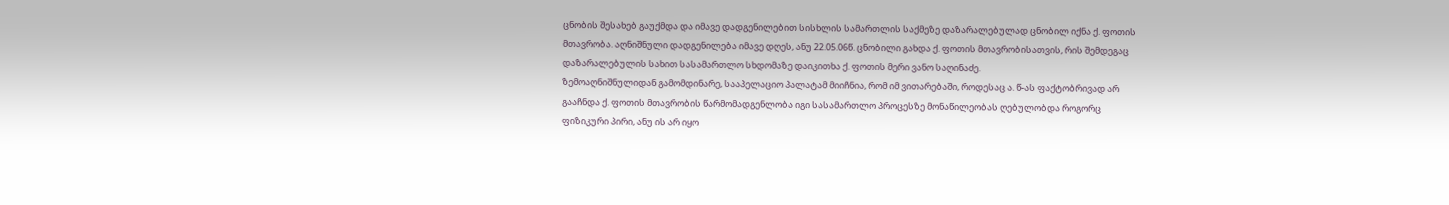ცნობის შესახებ გაუქმდა და იმავე დადგენილებით სისხლის სამართლის საქმეზე დაზარალებულად ცნობილ იქნა ქ. ფოთის მთავრობა. აღნიშნული დადგენილება იმავე დღეს, ანუ 22.05.06წ. ცნობილი გახდა ქ. ფოთის მთავრობისათვის, რის შემდეგაც დაზარალებულის სახით სასამართლო სხდომაზე დაიკითხა ქ. ფოთის მერი ვანო საღინაძე.
ზემოაღნიშნულიდან გამომდინარე, სააპელაციო პალატამ მიიჩნია, რომ იმ ვითარებაში, როდესაც ა. წ-ას ფაქტობრივად არ გააჩნდა ქ. ფოთის მთავრობის წარმომადგენლობა იგი სასამართლო პროცესზე მონაწილეობას ღებულობდა როგორც ფიზიკური პირი, ანუ ის არ იყო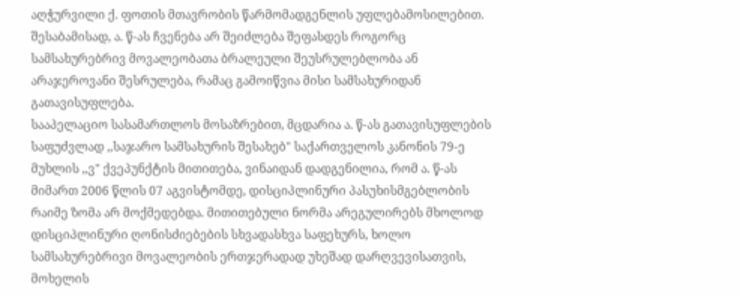აღჭურვილი ქ. ფოთის მთავრობის წარმომადგენლის უფლებამოსილებით. შესაბამისად, ა. წ-ას ჩვენება არ შეიძლება შეფასდეს როგორც სამსახურებრივ მოვალეობათა ბრალეული შეუსრულებლობა ან არაჯეროვანი შესრულება, რამაც გამოიწვია მისი სამსახურიდან გათავისუფლება.
სააპელაციო სასამართლოს მოსაზრებით, მცდარია ა. წ-ას გათავისუფლების საფუძვლად ,,საჯარო სამსახურის შესახებ" საქართველოს კანონის 79-ე მუხლის ,,ვ" ქვეპუნქტის მითითება, ვინაიდან დადგენილია, რომ ა. წ-ას მიმართ 2006 წლის 07 აგვისტომდე, დისციპლინური პასუხისმგებლობის რაიმე ზომა არ მოქმედებდა. მითითებული ნორმა არეგულირებს მხოლოდ დისციპლინური ღონისძიებების სხვადასხვა საფეხურს, ხოლო სამსახურებრივი მოვალეობის ერთჯერადად უხეშად დარღვევისათვის, მოხელის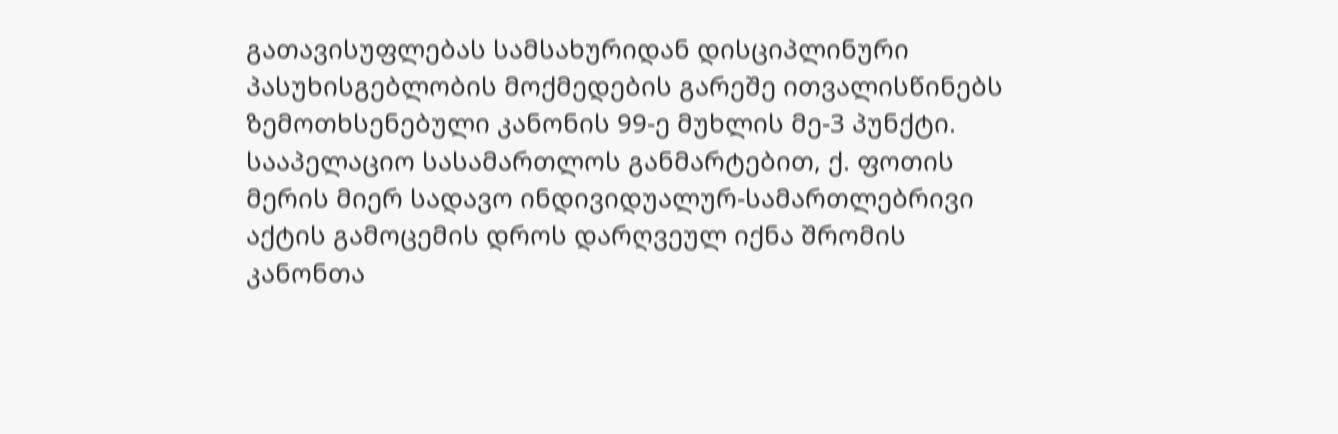გათავისუფლებას სამსახურიდან დისციპლინური პასუხისგებლობის მოქმედების გარეშე ითვალისწინებს ზემოთხსენებული კანონის 99-ე მუხლის მე-3 პუნქტი.
სააპელაციო სასამართლოს განმარტებით, ქ. ფოთის მერის მიერ სადავო ინდივიდუალურ-სამართლებრივი აქტის გამოცემის დროს დარღვეულ იქნა შრომის კანონთა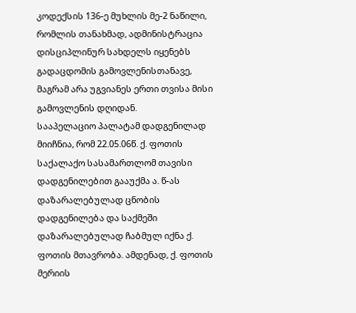კოდექსის 136-ე მუხლის მე-2 ნაწილი, რომლის თანახმად, ადმინისტრაცია დისციპლინურ სახდელს იყენებს გადაცდომის გამოვლენისთანავე, მაგრამ არა უგვიანეს ერთი თვისა მისი გამოვლენის დღიდან.
სააპელაციო პალატამ დადგენილად მიიჩნია, რომ 22.05.06წ. ქ. ფოთის საქალაქო სასამართლომ თავისი დადგენილებით გააუქმა ა. წ-ას დაზარალებულად ცნობის დადგენილება და საქმეში დაზარალებულად ჩაბმულ იქნა ქ. ფოთის მთავრობა. ამდენად, ქ. ფოთის მერიის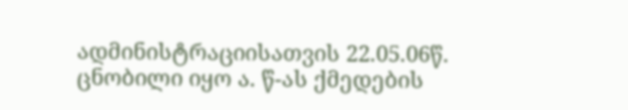ადმინისტრაციისათვის 22.05.06წ. ცნობილი იყო ა. წ-ას ქმედების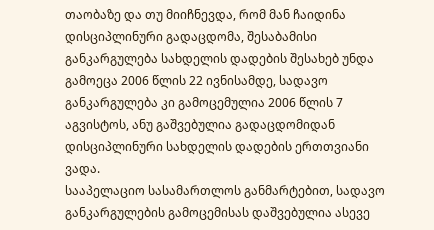თაობაზე და თუ მიიჩნევდა, რომ მან ჩაიდინა დისციპლინური გადაცდომა, შესაბამისი განკარგულება სახდელის დადების შესახებ უნდა გამოეცა 2006 წლის 22 ივნისამდე, სადავო განკარგულება კი გამოცემულია 2006 წლის 7 აგვისტოს, ანუ გაშვებულია გადაცდომიდან დისციპლინური სახდელის დადების ერთთვიანი ვადა.
სააპელაციო სასამართლოს განმარტებით, სადავო განკარგულების გამოცემისას დაშვებულია ასევე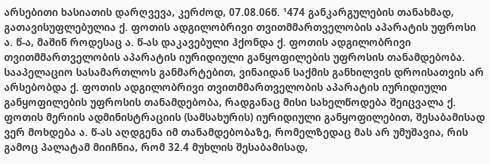არსებითი ხასიათის დარღვევა, კერძოდ, 07.08.06წ. ¹474 განკარგულების თანახმად, გათავისუფლებულია ქ. ფოთის ადგილობრივი თვითმმართველობის აპარატის უფროსი ა. წ-ა, მაშინ როდესაც ა. წ-ას დაკავებული ჰქონდა ქ. ფოთის ადგილობრივი თვითმმართველობის აპარატის იურიდიული განყოფილების უფროსის თანამდებობა.
სააპელაციო სასამართლოს განმარტებით, ვინაიდან საქმის განხილვის დროისათვის არ არსებობდა ქ. ფოთის ადგილობრივი თვითმმართველობის აპარატის იურიდიული განყოფილების უფროსის თანამდებობა, რადგანაც მისი სახელწოდება შეიცვალა ქ. ფოთის მერიის ადმინისტრაციის (სამსახურის) იურიდიული განყოფილებით, შესაბამისად ვერ მოხდება ა. წ-ას აღდგენა იმ თანამდებობაზე, რომელზედაც მას არ უმუშავია, რის გამოც პალატამ მიიჩნია, რომ 32.4 მუხლის შესაბამისად,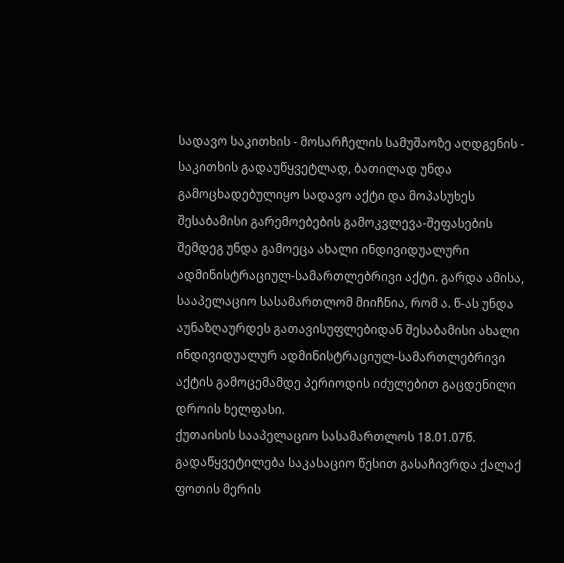სადავო საკითხის - მოსარჩელის სამუშაოზე აღდგენის - საკითხის გადაუწყვეტლად, ბათილად უნდა გამოცხადებულიყო სადავო აქტი და მოპასუხეს შესაბამისი გარემოებების გამოკვლევა-შეფასების შემდეგ უნდა გამოეცა ახალი ინდივიდუალური ადმინისტრაციულ-სამართლებრივი აქტი. გარდა ამისა, სააპელაციო სასამართლომ მიიჩნია, რომ ა. წ-ას უნდა აუნაზღაურდეს გათავისუფლებიდან შესაბამისი ახალი ინდივიდუალურ ადმინისტრაციულ-სამართლებრივი აქტის გამოცემამდე პერიოდის იძულებით გაცდენილი დროის ხელფასი.
ქუთაისის სააპელაციო სასამართლოს 18.01.07წ. გადაწყვეტილება საკასაციო წესით გასაჩივრდა ქალაქ ფოთის მერის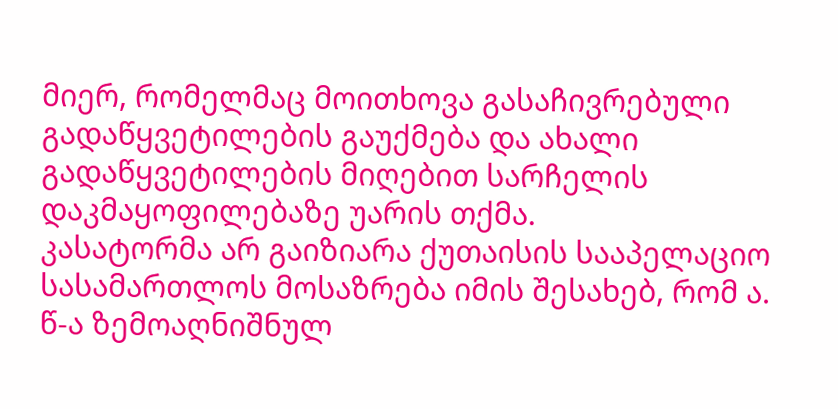მიერ, რომელმაც მოითხოვა გასაჩივრებული გადაწყვეტილების გაუქმება და ახალი გადაწყვეტილების მიღებით სარჩელის დაკმაყოფილებაზე უარის თქმა.
კასატორმა არ გაიზიარა ქუთაისის სააპელაციო სასამართლოს მოსაზრება იმის შესახებ, რომ ა. წ-ა ზემოაღნიშნულ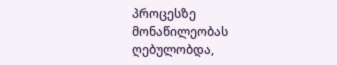პროცესზე მონაწილეობას ღებულობდა,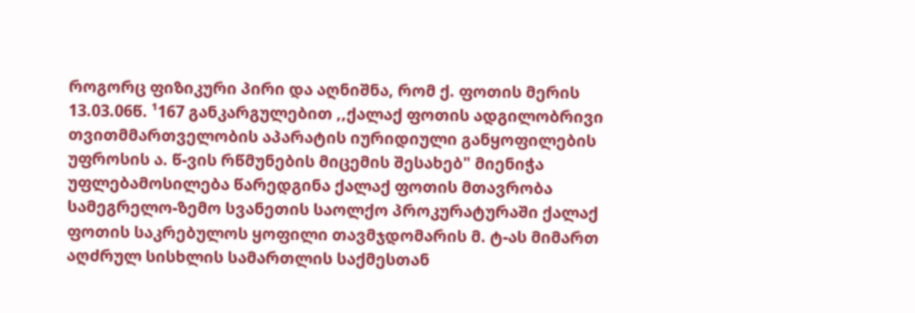როგორც ფიზიკური პირი და აღნიშნა, რომ ქ. ფოთის მერის 13.03.06წ. ¹167 განკარგულებით ,,ქალაქ ფოთის ადგილობრივი თვითმმართველობის აპარატის იურიდიული განყოფილების უფროსის ა. წ-ვის რწმუნების მიცემის შესახებ" მიენიჭა უფლებამოსილება წარედგინა ქალაქ ფოთის მთავრობა სამეგრელო-ზემო სვანეთის საოლქო პროკურატურაში ქალაქ ფოთის საკრებულოს ყოფილი თავმჯდომარის მ. ტ-ას მიმართ აღძრულ სისხლის სამართლის საქმესთან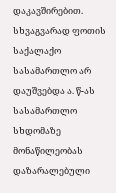დაკავშირებით. სხვაგვარად ფოთის საქალაქო სასამართლო არ დაუშვებდა ა. წ-ას სასამართლო სხდომაზე მონაწილეობას დაზარალებული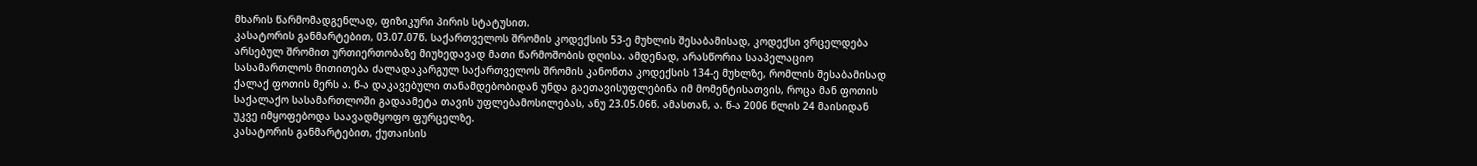მხარის წარმომადგენლად, ფიზიკური პირის სტატუსით.
კასატორის განმარტებით, 03.07.07წ. საქართველოს შრომის კოდექსის 53-ე მუხლის შესაბამისად, კოდექსი ვრცელდება არსებულ შრომით ურთიერთობაზე მიუხედავად მათი წარმოშობის დღისა. ამდენად, არასწორია სააპელაციო სასამართლოს მითითება ძალადაკარგულ საქართველოს შრომის კანონთა კოდექსის 134-ე მუხლზე, რომლის შესაბამისად ქალაქ ფოთის მერს ა. წ-ა დაკავებული თანამდებობიდან უნდა გაეთავისუფლებინა იმ მომენტისათვის, როცა მან ფოთის საქალაქო სასამართლოში გადაამეტა თავის უფლებამოსილებას, ანუ 23.05.06წ. ამასთან, ა. წ-ა 2006 წლის 24 მაისიდან უკვე იმყოფებოდა საავადმყოფო ფურცელზე.
კასატორის განმარტებით, ქუთაისის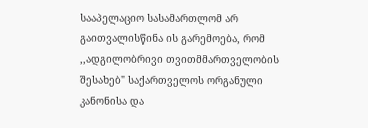სააპელაციო სასამართლომ არ გაითვალისწინა ის გარემოება, რომ ,,ადგილობრივი თვითმმართველობის შესახებ" საქართველოს ორგანული კანონისა და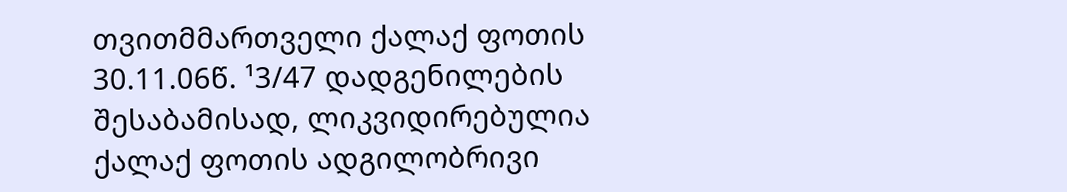თვითმმართველი ქალაქ ფოთის 30.11.06წ. ¹3/47 დადგენილების შესაბამისად, ლიკვიდირებულია ქალაქ ფოთის ადგილობრივი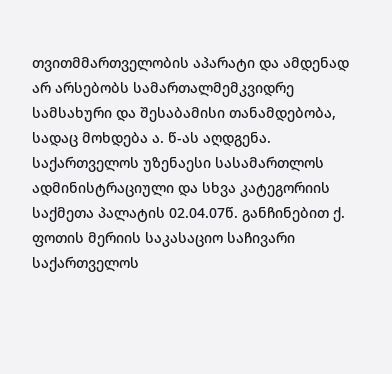თვითმმართველობის აპარატი და ამდენად არ არსებობს სამართალმემკვიდრე სამსახური და შესაბამისი თანამდებობა, სადაც მოხდება ა. წ-ას აღდგენა.
საქართველოს უზენაესი სასამართლოს ადმინისტრაციული და სხვა კატეგორიის საქმეთა პალატის 02.04.07წ. განჩინებით ქ. ფოთის მერიის საკასაციო საჩივარი საქართველოს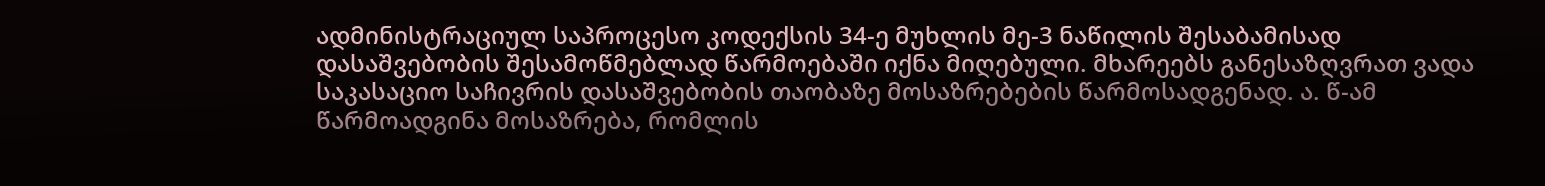ადმინისტრაციულ საპროცესო კოდექსის 34-ე მუხლის მე-3 ნაწილის შესაბამისად დასაშვებობის შესამოწმებლად წარმოებაში იქნა მიღებული. მხარეებს განესაზღვრათ ვადა საკასაციო საჩივრის დასაშვებობის თაობაზე მოსაზრებების წარმოსადგენად. ა. წ-ამ წარმოადგინა მოსაზრება, რომლის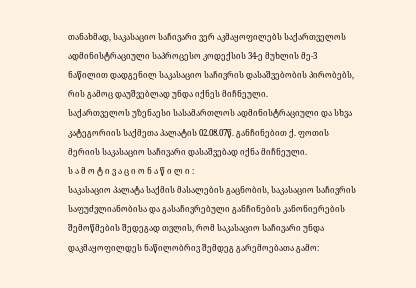თანახმად, საკასაციო საჩივარი ვერ აკმაყოფილებს საქართველოს ადმინისტრაციული საპროცესო კოდექსის 34-ე მუხლის მე-3 ნაწილით დადგენილ საკასაციო საჩივრის დასაშვებობის პირობებს, რის გამოც დაუშვებლად უნდა იქნეს მიჩნეული.
საქართველოს უზენაესი სასამართლოს ადმინისტრაციული და სხვა კატეგორიის საქმეთა პალატის 02.08.07წ. განჩინებით ქ. ფოთის მერიის საკასაციო საჩივარი დასაშვებად იქნა მიჩნეული.
ს ა მ ო ტ ი ვ ა ც ი ო ნ ა წ ი ლ ი :
საკასაციო პალატა საქმის მასალების გაცნობის, საკასაციო საჩივრის საფუძვლიანობისა და გასაჩივრებული განჩინების კანონიერების შემოწმების შედეგად თვლის, რომ საკასაციო საჩივარი უნდა დაკმაყოფილდეს ნაწილობრივ შემდეგ გარემოებათა გამო: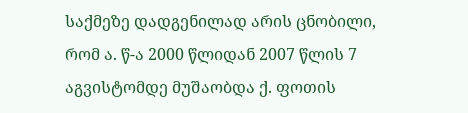საქმეზე დადგენილად არის ცნობილი, რომ ა. წ-ა 2000 წლიდან 2007 წლის 7 აგვისტომდე მუშაობდა ქ. ფოთის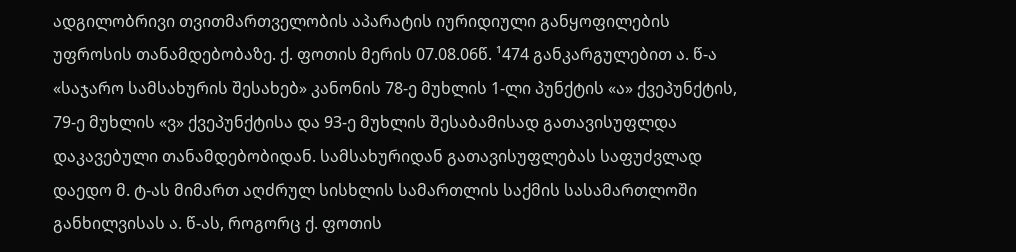ადგილობრივი თვითმართველობის აპარატის იურიდიული განყოფილების უფროსის თანამდებობაზე. ქ. ფოთის მერის 07.08.06წ. ¹474 განკარგულებით ა. წ-ა «საჯარო სამსახურის შესახებ» კანონის 78-ე მუხლის 1-ლი პუნქტის «ა» ქვეპუნქტის, 79-ე მუხლის «ვ» ქვეპუნქტისა და 93-ე მუხლის შესაბამისად გათავისუფლდა დაკავებული თანამდებობიდან. სამსახურიდან გათავისუფლებას საფუძვლად დაედო მ. ტ-ას მიმართ აღძრულ სისხლის სამართლის საქმის სასამართლოში განხილვისას ა. წ-ას, როგორც ქ. ფოთის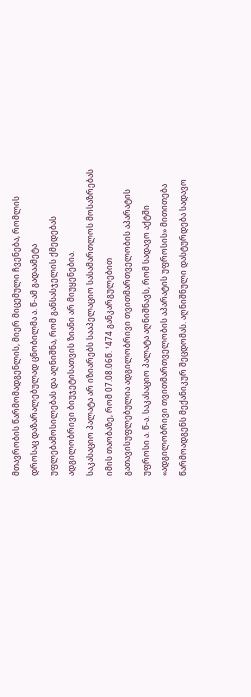მთავრობის წარმომადგენლის, მიერ მიცემული ჩვენება, რომლის დროსაც დაზარალებულად ცნობილმა ა. წ-ამ გადაამეტა უფლებამოსილებას და აღნიშნა, რომ განსასჯელის ქმედებას ადგილობრივი ბიუჯეტისათვის ზიანი არ მიუყენებია.
საკასაციო პალატა არ იზიარებს სააპელაციო სასამართლოს მოსაზრებას იმის თაობაზე, რომ 07.08.06წ. ¹474 განკარგულებით გათავისუფლებულია ადგილობრივი თვითმართველობის აპარატის უფროსი ა. წ-ა. საკასაციო პალატა აღნიშნავს, რომ სადავო აქტში «ადგილობრივი თვითმართველობის აპარატის უფროსის» მითითება წარმოადგენს მექანიკურ შეცდომას. აღნიშნული დასტურდება სადავო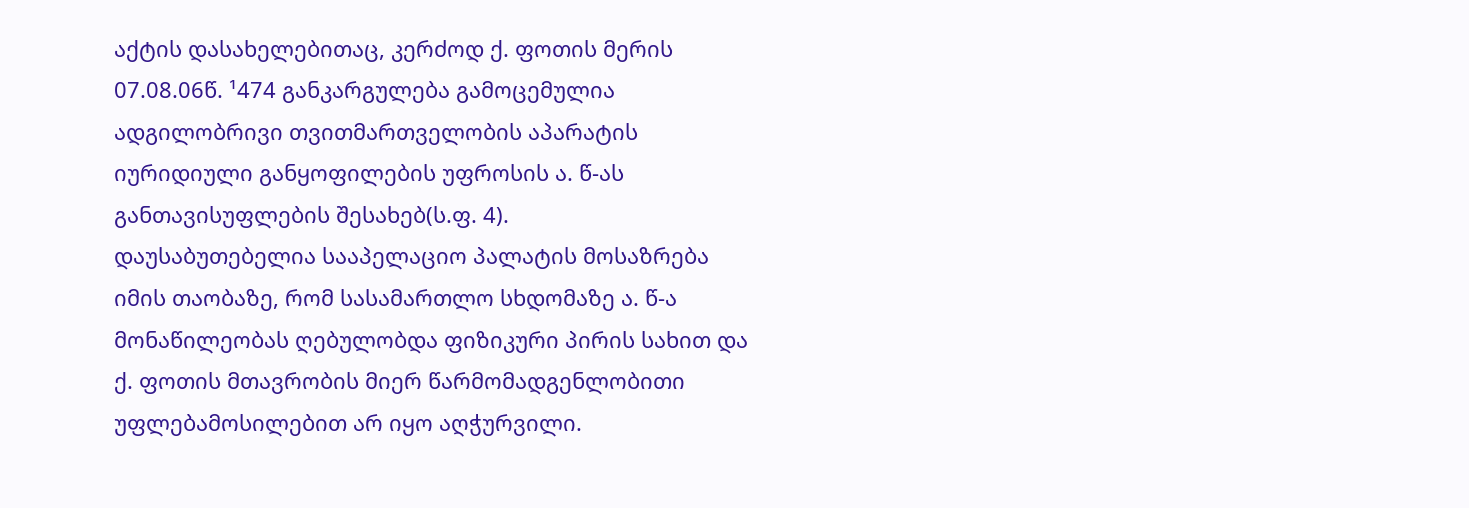აქტის დასახელებითაც, კერძოდ ქ. ფოთის მერის 07.08.06წ. ¹474 განკარგულება გამოცემულია ადგილობრივი თვითმართველობის აპარატის იურიდიული განყოფილების უფროსის ა. წ-ას განთავისუფლების შესახებ(ს.ფ. 4).
დაუსაბუთებელია სააპელაციო პალატის მოსაზრება იმის თაობაზე, რომ სასამართლო სხდომაზე ა. წ-ა მონაწილეობას ღებულობდა ფიზიკური პირის სახით და ქ. ფოთის მთავრობის მიერ წარმომადგენლობითი უფლებამოსილებით არ იყო აღჭურვილი.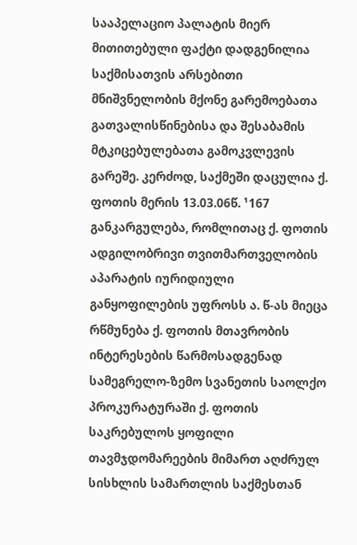სააპელაციო პალატის მიერ მითითებული ფაქტი დადგენილია საქმისათვის არსებითი მნიშვნელობის მქონე გარემოებათა გათვალისწინებისა და შესაბამის მტკიცებულებათა გამოკვლევის გარეშე. კერძოდ, საქმეში დაცულია ქ. ფოთის მერის 13.03.06წ. ¹167 განკარგულება, რომლითაც ქ. ფოთის ადგილობრივი თვითმართველობის აპარატის იურიდიული განყოფილების უფროსს ა. წ-ას მიეცა რწმუნება ქ. ფოთის მთავრობის ინტერესების წარმოსადგენად სამეგრელო-ზემო სვანეთის საოლქო პროკურატურაში ქ. ფოთის საკრებულოს ყოფილი თავმჯდომარეების მიმართ აღძრულ სისხლის სამართლის საქმესთან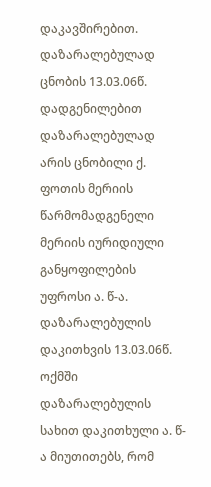დაკავშირებით. დაზარალებულად ცნობის 13.03.06წ. დადგენილებით დაზარალებულად არის ცნობილი ქ. ფოთის მერიის წარმომადგენელი მერიის იურიდიული განყოფილების უფროსი ა. წ-ა. დაზარალებულის დაკითხვის 13.03.06წ. ოქმში დაზარალებულის სახით დაკითხული ა. წ-ა მიუთითებს, რომ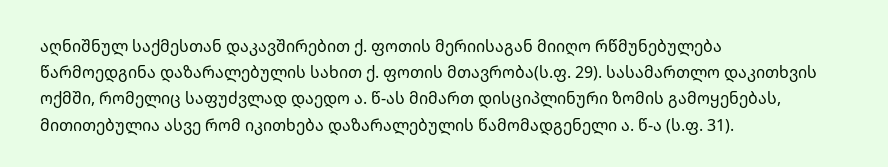აღნიშნულ საქმესთან დაკავშირებით ქ. ფოთის მერიისაგან მიიღო რწმუნებულება წარმოედგინა დაზარალებულის სახით ქ. ფოთის მთავრობა(ს.ფ. 29). სასამართლო დაკითხვის ოქმში, რომელიც საფუძვლად დაედო ა. წ-ას მიმართ დისციპლინური ზომის გამოყენებას, მითითებულია ასვე რომ იკითხება დაზარალებულის წამომადგენელი ა. წ-ა (ს.ფ. 31).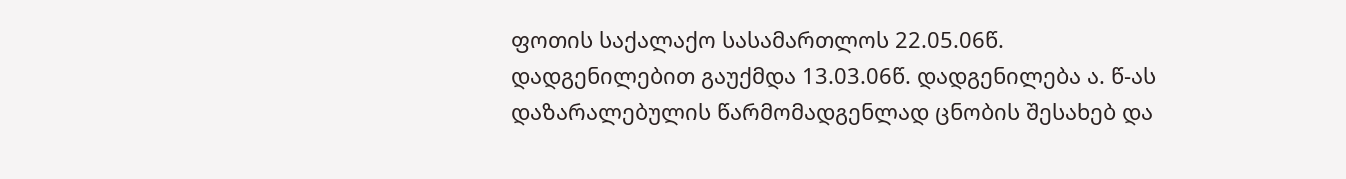ფოთის საქალაქო სასამართლოს 22.05.06წ. დადგენილებით გაუქმდა 13.03.06წ. დადგენილება ა. წ-ას დაზარალებულის წარმომადგენლად ცნობის შესახებ და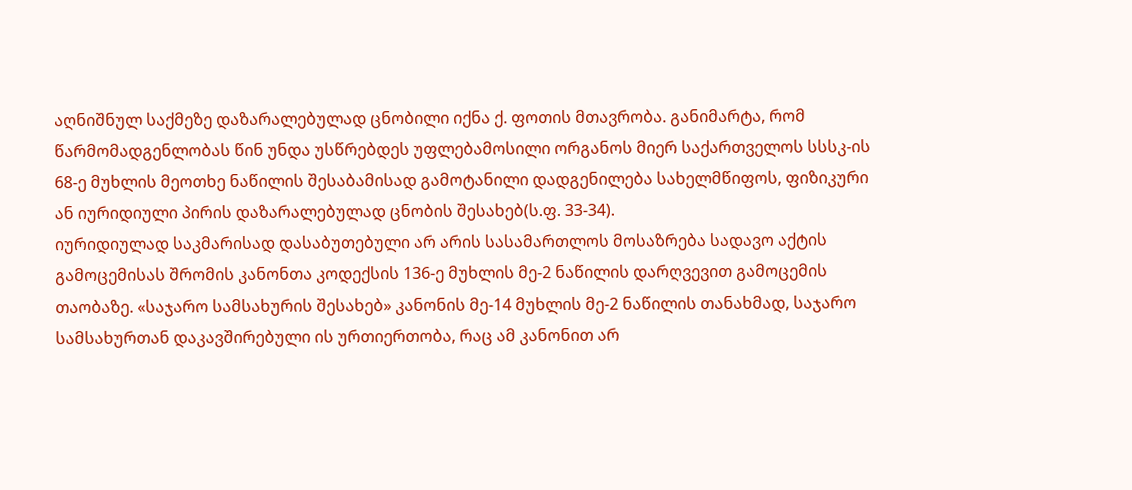აღნიშნულ საქმეზე დაზარალებულად ცნობილი იქნა ქ. ფოთის მთავრობა. განიმარტა, რომ წარმომადგენლობას წინ უნდა უსწრებდეს უფლებამოსილი ორგანოს მიერ საქართველოს სსსკ-ის 68-ე მუხლის მეოთხე ნაწილის შესაბამისად გამოტანილი დადგენილება სახელმწიფოს, ფიზიკური ან იურიდიული პირის დაზარალებულად ცნობის შესახებ(ს.ფ. 33-34).
იურიდიულად საკმარისად დასაბუთებული არ არის სასამართლოს მოსაზრება სადავო აქტის გამოცემისას შრომის კანონთა კოდექსის 136-ე მუხლის მე-2 ნაწილის დარღვევით გამოცემის თაობაზე. «საჯარო სამსახურის შესახებ» კანონის მე-14 მუხლის მე-2 ნაწილის თანახმად, საჯარო სამსახურთან დაკავშირებული ის ურთიერთობა, რაც ამ კანონით არ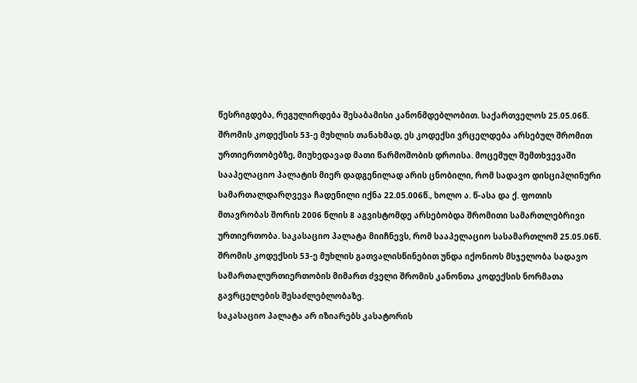წესრიგდება, რეგულირდება შესაბამისი კანონმდებლობით. საქართველოს 25.05.06წ. შრომის კოდექსის 53-ე მუხლის თანახმად, ეს კოდექსი ვრცელდება არსებულ შრომით ურთიერთობებზე, მიუხედავად მათი წარმოშობის დროისა. მოცემულ შემთხვევაში სააპელაციო პალატის მიერ დადგენილად არის ცნობილი, რომ სადავო დისციპლინური სამართალდარღვევა ჩადენილი იქნა 22.05.006წ., ხოლო ა. წ-ასა და ქ. ფოთის მთავრობას შორის 2006 წლის 8 აგვისტომდე არსებობდა შრომითი სამართლებრივი ურთიერთობა. საკასაციო პალატა მიიჩნევს, რომ სააპელაციო სასამართლომ 25.05.06წ. შრომის კოდექსის 53-ე მუხლის გათვალისწინებით უნდა იქონიოს მსჯელობა სადავო სამართალურთიერთობის მიმართ ძველი შრომის კანონთა კოდექსის ნორმათა გავრცელების შესაძლებლობაზე.
საკასაციო პალატა არ იზიარებს კასატორის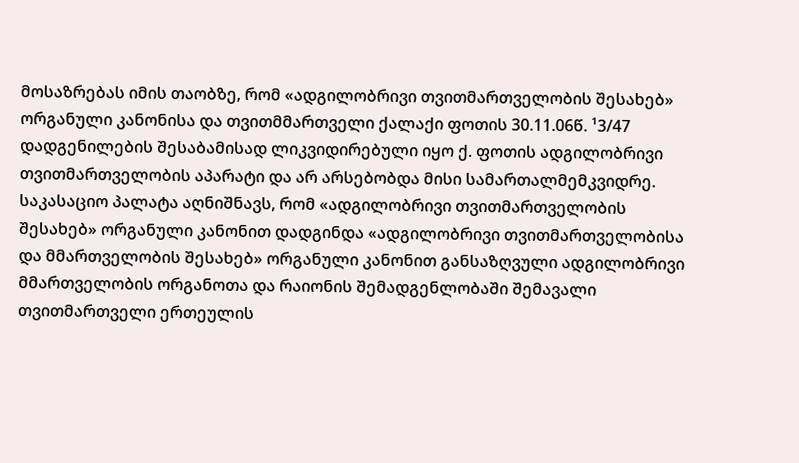მოსაზრებას იმის თაობზე, რომ «ადგილობრივი თვითმართველობის შესახებ» ორგანული კანონისა და თვითმმართველი ქალაქი ფოთის 30.11.06წ. ¹3/47 დადგენილების შესაბამისად ლიკვიდირებული იყო ქ. ფოთის ადგილობრივი თვითმართველობის აპარატი და არ არსებობდა მისი სამართალმემკვიდრე. საკასაციო პალატა აღნიშნავს, რომ «ადგილობრივი თვითმართველობის შესახებ» ორგანული კანონით დადგინდა «ადგილობრივი თვითმართველობისა და მმართველობის შესახებ» ორგანული კანონით განსაზღვული ადგილობრივი მმართველობის ორგანოთა და რაიონის შემადგენლობაში შემავალი თვითმართველი ერთეულის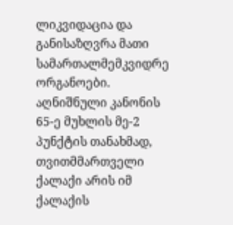ლიკვიდაცია და განისაზღვრა მათი სამართალმემკვიდრე ორგანოები. აღნიშნული კანონის 65-ე მუხლის მე-2 პუნქტის თანახმად, თვითმმართველი ქალაქი არის იმ ქალაქის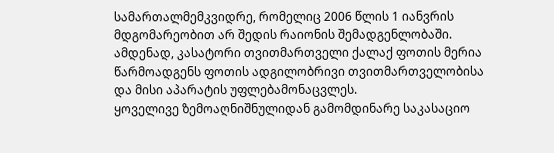სამართალმემკვიდრე, რომელიც 2006 წლის 1 იანვრის მდგომარეობით არ შედის რაიონის შემადგენლობაში. ამდენად, კასატორი თვითმართველი ქალაქ ფოთის მერია წარმოადგენს ფოთის ადგილობრივი თვითმართველობისა და მისი აპარატის უფლებამონაცვლეს.
ყოველივე ზემოაღნიშნულიდან გამომდინარე საკასაციო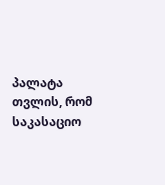პალატა თვლის, რომ საკასაციო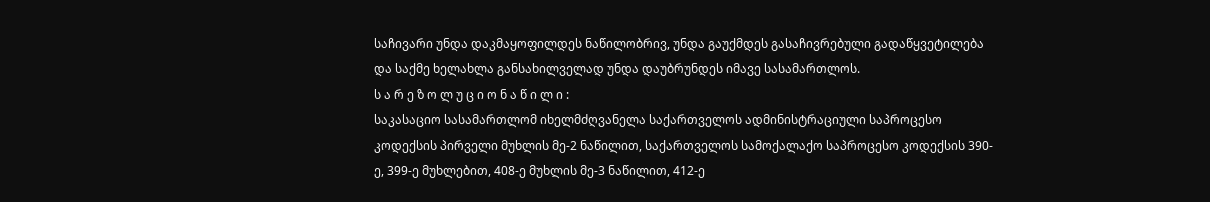საჩივარი უნდა დაკმაყოფილდეს ნაწილობრივ, უნდა გაუქმდეს გასაჩივრებული გადაწყვეტილება და საქმე ხელახლა განსახილველად უნდა დაუბრუნდეს იმავე სასამართლოს.
ს ა რ ე ზ ო ლ უ ც ი ო ნ ა წ ი ლ ი :
საკასაციო სასამართლომ იხელმძღვანელა საქართველოს ადმინისტრაციული საპროცესო კოდექსის პირველი მუხლის მე-2 ნაწილით, საქართველოს სამოქალაქო საპროცესო კოდექსის 390-ე, 399-ე მუხლებით, 408-ე მუხლის მე-3 ნაწილით, 412-ე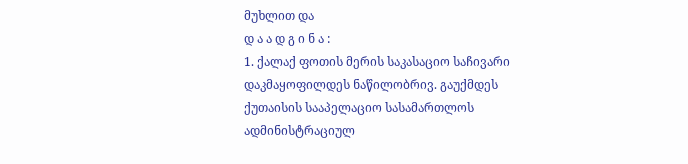მუხლით და
დ ა ა დ გ ი ნ ა :
1. ქალაქ ფოთის მერის საკასაციო საჩივარი დაკმაყოფილდეს ნაწილობრივ. გაუქმდეს ქუთაისის სააპელაციო სასამართლოს ადმინისტრაციულ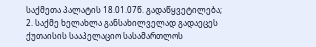საქმეთა პალატის 18.01.07წ. გადაწყვეტილება;
2. საქმე ხელახლა განსახილველად გადაეცეს ქუთაისის სააპელაციო სასამართლოს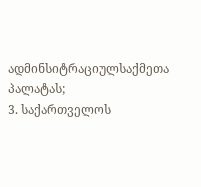ადმინსიტრაციულსაქმეთა პალატას;
3. საქართველოს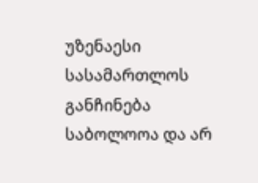უზენაესი სასამართლოს განჩინება საბოლოოა და არ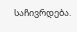საჩივრდება.